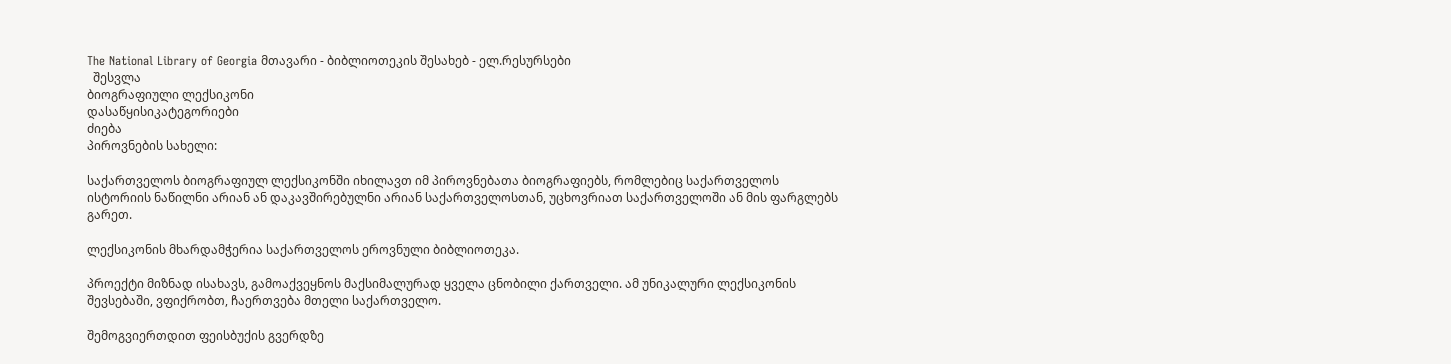The National Library of Georgia მთავარი - ბიბლიოთეკის შესახებ - ელ.რესურსები
  შესვლა
ბიოგრაფიული ლექსიკონი
დასაწყისიკატეგორიები
ძიება
პიროვნების სახელი:

საქართველოს ბიოგრაფიულ ლექსიკონში იხილავთ იმ პიროვნებათა ბიოგრაფიებს, რომლებიც საქართველოს ისტორიის ნაწილნი არიან ან დაკავშირებულნი არიან საქართველოსთან, უცხოვრიათ საქართველოში ან მის ფარგლებს გარეთ.

ლექსიკონის მხარდამჭერია საქართველოს ეროვნული ბიბლიოთეკა.

პროექტი მიზნად ისახავს, გამოაქვეყნოს მაქსიმალურად ყველა ცნობილი ქართველი. ამ უნიკალური ლექსიკონის შევსებაში, ვფიქრობთ, ჩაერთვება მთელი საქართველო.

შემოგვიერთდით ფეისბუქის გვერდზე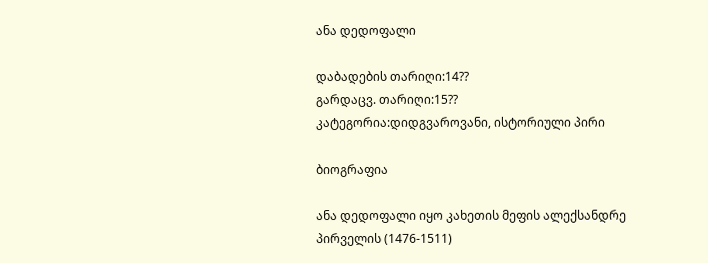ანა დედოფალი

დაბადების თარიღი:14??
გარდაცვ. თარიღი:15??
კატეგორია:დიდგვაროვანი, ისტორიული პირი

ბიოგრაფია

ანა დედოფალი იყო კახეთის მეფის ალექსანდრე პირველის (1476-1511)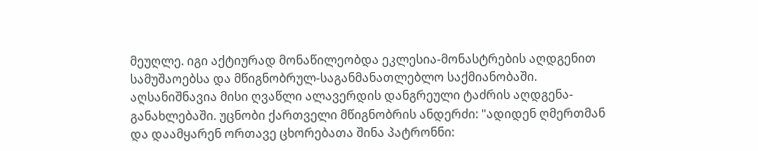მეუღლე. იგი აქტიურად მონაწილეობდა ეკლესია-მონასტრების აღდგენით სამუშაოებსა და მწიგნობრულ-საგანმანათლებლო საქმიანობაში. აღსანიშნავია მისი ღვაწლი ალავერდის დანგრეული ტაძრის აღდგენა-განახლებაში. უცნობი ქართველი მწიგნობრის ანდერძი: "ადიდენ ღმერთმან და დაამყარენ ორთავე ცხორებათა შინა პატრონნი: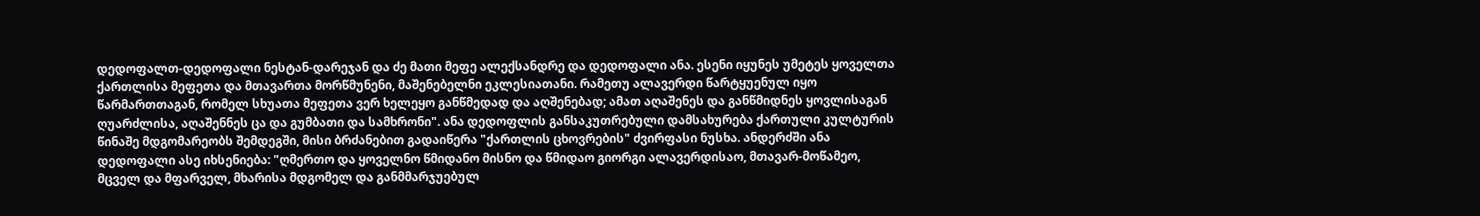დედოფალთ-დედოფალი ნესტან-დარეჯან და ძე მათი მეფე ალექსანდრე და დედოფალი ანა. ესენი იყუნეს უმეტეს ყოველთა ქართლისა მეფეთა და მთავართა მორწმუნენი, მაშენებელნი ეკლესიათანი. რამეთუ ალავერდი წარტყუენულ იყო წარმართთაგან, რომელ სხუათა მეფეთა ვერ ხელეყო განწმედად და აღშენებად; ამათ აღაშენეს და განწმიდნეს ყოვლისაგან ღუარძლისა, აღაშენნეს ცა და გუმბათი და სამხრონი". ანა დედოფლის განსაკუთრებული დამსახურება ქართული კულტურის წინაშე მდგომარეობს შემდეგში, მისი ბრძანებით გადაიწერა "ქართლის ცხოვრების" ძვირფასი ნუსხა. ანდერძში ანა დედოფალი ასე იხსენიება: "ღმერთო და ყოველნო წმიდანო მისნო და წმიდაო გიორგი ალავერდისაო, მთავარ-მოწამეო, მცველ და მფარველ, მხარისა მდგომელ და განმმარჯუებულ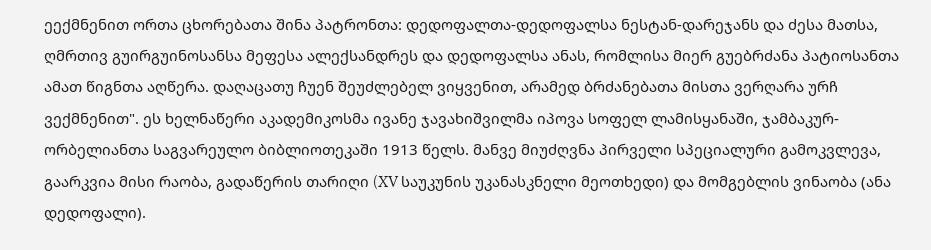ეექმნენით ორთა ცხორებათა შინა პატრონთა: დედოფალთა-დედოფალსა ნესტან-დარეჯანს და ძესა მათსა, ღმრთივ გუირგუინოსანსა მეფესა ალექსანდრეს და დედოფალსა ანას, რომლისა მიერ გუებრძანა პატიოსანთა ამათ წიგნთა აღწერა. დაღაცათუ ჩუენ შეუძლებელ ვიყვენით, არამედ ბრძანებათა მისთა ვერღარა ურჩ ვექმნენით". ეს ხელნაწერი აკადემიკოსმა ივანე ჯავახიშვილმა იპოვა სოფელ ლამისყანაში, ჯამბაკურ-ორბელიანთა საგვარეულო ბიბლიოთეკაში 1913 წელს. მანვე მიუძღვნა პირველი სპეციალური გამოკვლევა, გაარკვია მისი რაობა, გადაწერის თარიღი (XV საუკუნის უკანასკნელი მეოთხედი) და მომგებლის ვინაობა (ანა დედოფალი).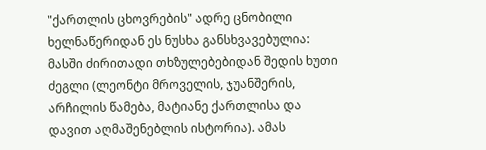"ქართლის ცხოვრების" ადრე ცნობილი ხელნაწერიდან ეს ნუსხა განსხვავებულია: მასში ძირითადი თხზულებებიდან შედის ხუთი ძეგლი (ლეონტი მროველის, ჯუანშერის, არჩილის წამება, მატიანე ქართლისა და დავით აღმაშენებლის ისტორია). ამას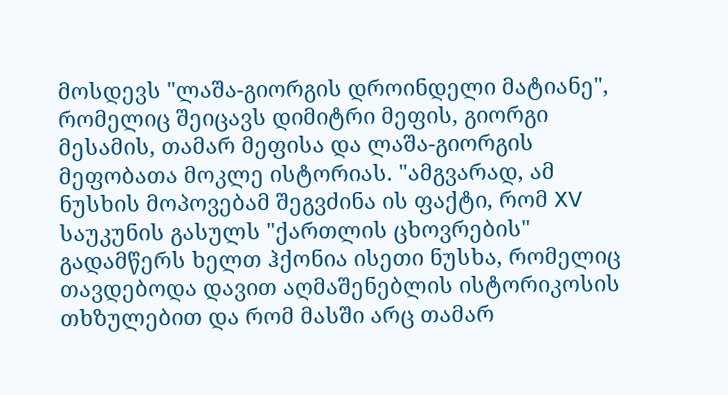მოსდევს "ლაშა-გიორგის დროინდელი მატიანე", რომელიც შეიცავს დიმიტრი მეფის, გიორგი მესამის, თამარ მეფისა და ლაშა-გიორგის მეფობათა მოკლე ისტორიას. "ამგვარად, ამ ნუსხის მოპოვებამ შეგვძინა ის ფაქტი, რომ XV საუკუნის გასულს "ქართლის ცხოვრების" გადამწერს ხელთ ჰქონია ისეთი ნუსხა, რომელიც თავდებოდა დავით აღმაშენებლის ისტორიკოსის თხზულებით და რომ მასში არც თამარ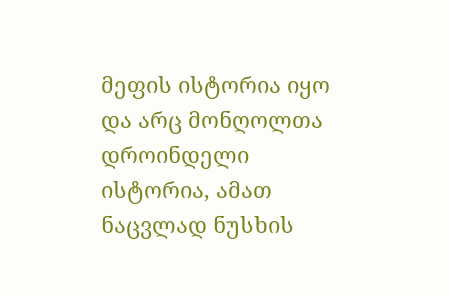მეფის ისტორია იყო და არც მონღოლთა დროინდელი ისტორია, ამათ ნაცვლად ნუსხის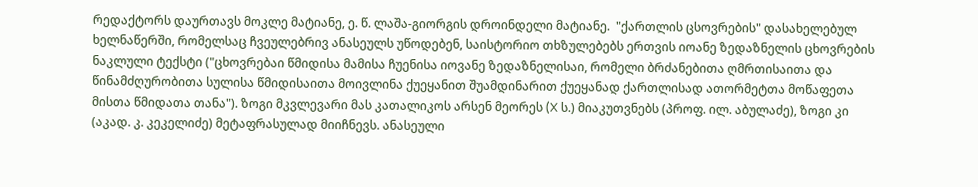რედაქტორს დაურთავს მოკლე მატიანე, ე. წ. ლაშა-გიორგის დროინდელი მატიანე.  "ქართლის ცსოვრების" დასახელებულ ხელნაწერში, რომელსაც ჩვეულებრივ ანასეულს უწოდებენ, საისტორიო თხზულებებს ერთვის იოანე ზედაზნელის ცხოვრების ნაკლული ტექსტი ("ცხოვრებაი წმიდისა მამისა ჩუენისა იოვანე ზედაზნელისაი, რომელი ბრძანებითა ღმრთისაითა და წინამძღურობითა სულისა წმიდისაითა მოივლინა ქუეყანით შუამდინარით ქუეყანად ქართლისად ათორმეტთა მოწაფეთა მისთა წმიდათა თანა"). ზოგი მკვლევარი მას კათალიკოს არსენ მეორეს (X ს.) მიაკუთვნებს (პროფ. ილ. აბულაძე), ზოგი კი (აკად. კ. კეკელიძე) მეტაფრასულად მიიჩნევს. ანასეული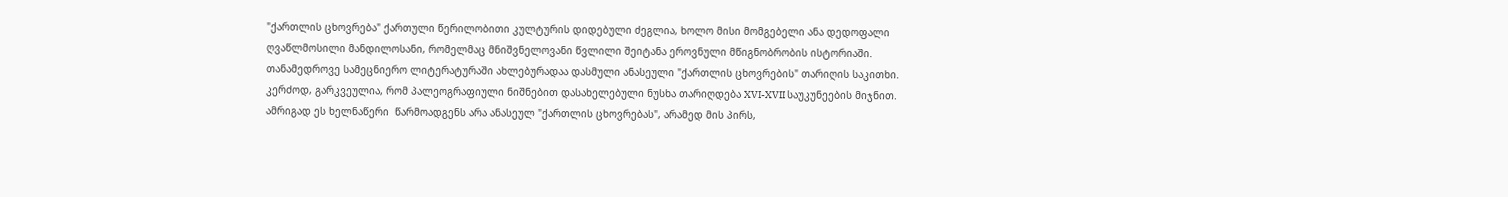"ქართლის ცხოვრება" ქართული წერილობითი კულტურის დიდებული ძეგლია, ხოლო მისი მომგებელი ანა დედოფალი ღვაწლმოსილი მანდილოსანი, რომელმაც მნიშვნელოვანი წვლილი შეიტანა ეროვნული მწიგნობრობის ისტორიაში. თანამედროვე სამეცნიერო ლიტერატურაში ახლებურადაა დასმული ანასეული "ქართლის ცხოვრების" თარიღის საკითხი. კერძოდ, გარკვეულია, რომ პალეოგრაფიული ნიშნებით დასახელებული ნუსხა თარიღდება XVI-XVII საუკუნეების მიჯნით. ამრიგად ეს ხელნაწერი  წარმოადგენს არა ანასეულ "ქართლის ცხოვრებას", არამედ მის პირს,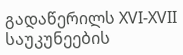გადაწერილს XVI-XVII საუკუნეების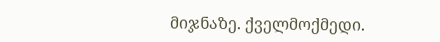მიჯნაზე. ქველმოქმედი.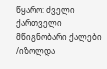წყარო: ძველი ქართველი მწიგნობარი ქალები /იზოლდა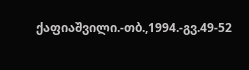ქაფიაშვილი.-თბ.,1994.-გვ.49-52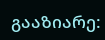გააზიარე: